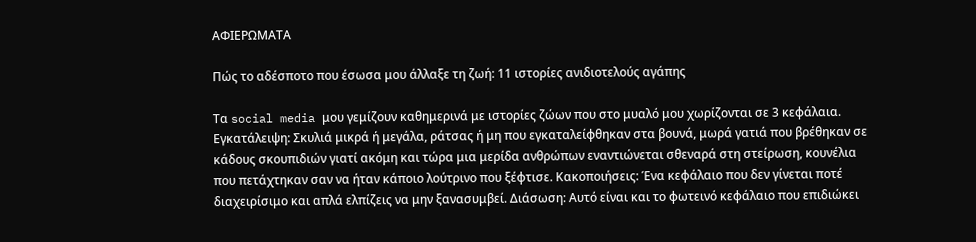ΑΦΙΕΡΩΜΑΤΑ

Πώς το αδέσποτο που έσωσα μου άλλαξε τη ζωή: 11 ιστορίες ανιδιοτελούς αγάπης

Τα social media μου γεμίζουν καθημερινά με ιστορίες ζώων που στο μυαλό μου χωρίζονται σε 3 κεφάλαια. Εγκατάλειψη: Σκυλιά μικρά ή μεγάλα, ράτσας ή μη που εγκαταλείφθηκαν στα βουνά, μωρά γατιά που βρέθηκαν σε κάδους σκουπιδιών γιατί ακόμη και τώρα μια μερίδα ανθρώπων εναντιώνεται σθεναρά στη στείρωση, κουνέλια που πετάχτηκαν σαν να ήταν κάποιο λούτρινο που ξέφτισε. Κακοποιήσεις: Ένα κεφάλαιο που δεν γίνεται ποτέ διαχειρίσιμο και απλά ελπίζεις να μην ξανασυμβεί. Διάσωση: Αυτό είναι και το φωτεινό κεφάλαιο που επιδιώκει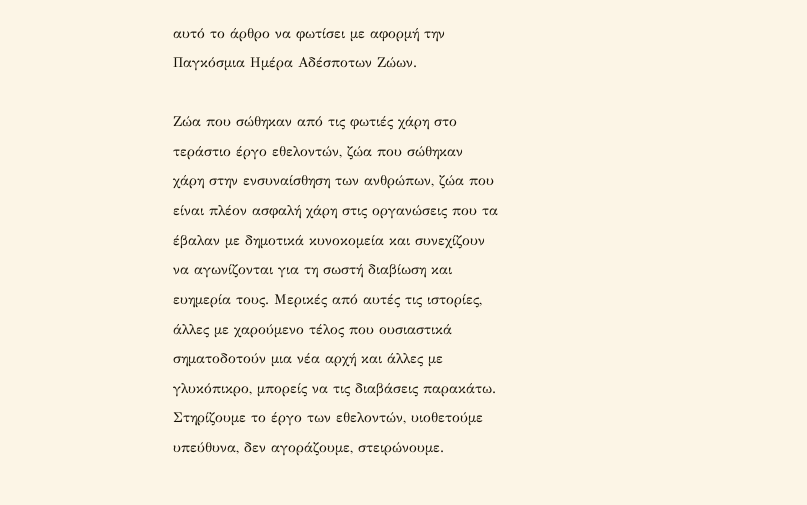αυτό το άρθρο να φωτίσει με αφορμή την Παγκόσμια Ημέρα Αδέσποτων Ζώων.

Ζώα που σώθηκαν από τις φωτιές χάρη στο τεράστιο έργο εθελοντών, ζώα που σώθηκαν χάρη στην ενσυναίσθηση των ανθρώπων, ζώα που είναι πλέον ασφαλή χάρη στις οργανώσεις που τα έβαλαν με δημοτικά κυνοκομεία και συνεχίζουν να αγωνίζονται για τη σωστή διαβίωση και ευημερία τους. Μερικές από αυτές τις ιστορίες, άλλες με χαρούμενο τέλος που ουσιαστικά σηματοδοτούν μια νέα αρχή και άλλες με γλυκόπικρο, μπορείς να τις διαβάσεις παρακάτω. Στηρίζουμε το έργο των εθελοντών, υιοθετούμε υπεύθυνα, δεν αγοράζουμε, στειρώνουμε.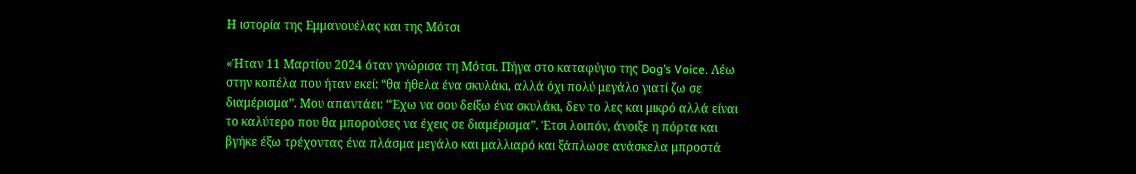Η ιστορία της Εμμανουέλας και της Μότσι

«Ήταν 11 Μαρτίου 2024 όταν γνώρισα τη Μότσι. Πήγα στο καταφύγιο της Dog’s Voice. Λέω στην κοπέλα που ήταν εκεί: “θα ήθελα ένα σκυλάκι, αλλά όχι πολύ μεγάλο γιατί ζω σε διαμέρισμα”. Μου απαντάει: “Έχω να σου δείξω ένα σκυλάκι, δεν το λες και μικρό αλλά είναι το καλύτερο που θα μπορούσες να έχεις σε διαμέρισμα”. Έτσι λοιπόν, άνοιξε η πόρτα και βγήκε έξω τρέχοντας ένα πλάσμα μεγάλο και μαλλιαρό και ξάπλωσε ανάσκελα μπροστά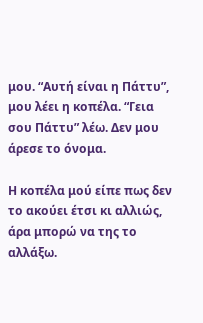μου. “Αυτή είναι η Πάττυ”, μου λέει η κοπέλα. “Γεια σου Πάττυ” λέω. Δεν μου άρεσε το όνομα.

Η κοπέλα μού είπε πως δεν το ακούει έτσι κι αλλιώς, άρα μπορώ να της το αλλάξω.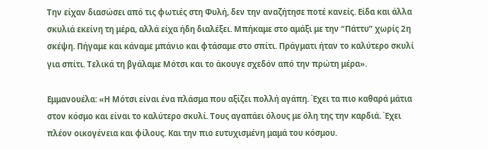Την είχαν διασώσει από τις φωτιές στη Φυλή, δεν την αναζήτησε ποτέ κανείς. Είδα και άλλα σκυλιά εκείνη τη μέρα, αλλά είχα ήδη διαλέξει. Μπήκαμε στο αμάξι με την “Πάττυ” χωρίς 2η σκέψη. Πήγαμε και κάναμε μπάνιο και φτάσαμε στο σπίτι. Πράγματι ήταν το καλύτερο σκυλί για σπίτι. Τελικά τη βγάλαμε Μότσι και το άκουγε σχεδόν από την πρώτη μέρα».

Εμμανουέλα: «Η Μότσι είναι ένα πλάσμα που αξίζει πολλή αγάπη. Έχει τα πιο καθαρά μάτια στον κόσμο και είναι το καλύτερο σκυλί. Τους αγαπάει όλους με όλη της την καρδιά. Έχει πλέον οικογένεια και φίλους. Και την πιο ευτυχισμένη μαμά του κόσμου.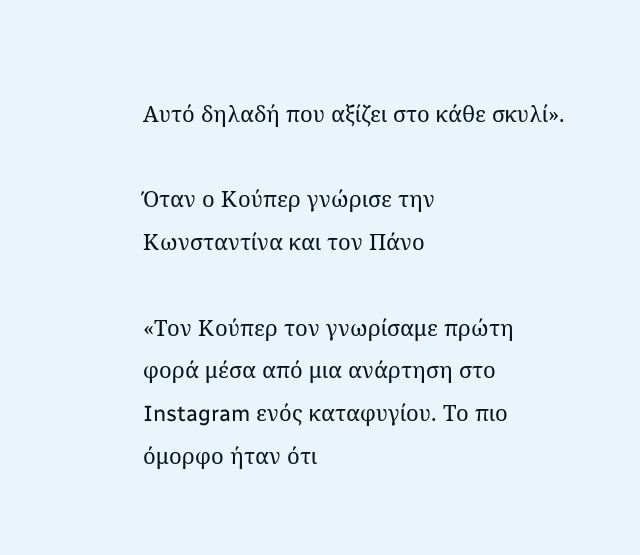Αυτό δηλαδή που αξίζει στο κάθε σκυλί».

Όταν ο Κούπερ γνώρισε την Κωνσταντίνα και τον Πάνο

«Τον Κούπερ τον γνωρίσαμε πρώτη φορά μέσα από μια ανάρτηση στο Instagram ενός καταφυγίου. Το πιο όμορφο ήταν ότι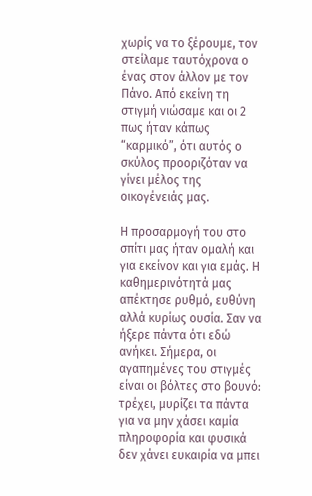χωρίς να το ξέρουμε, τον στείλαμε ταυτόχρονα ο ένας στον άλλον με τον Πάνο. Από εκείνη τη στιγμή νιώσαμε και οι 2 πως ήταν κάπως “καρμικό”, ότι αυτός ο σκύλος προοριζόταν να γίνει μέλος της οικογένειάς μας.

Η προσαρμογή του στο σπίτι μας ήταν ομαλή και για εκείνον και για εμάς. Η καθημερινότητά μας απέκτησε ρυθμό, ευθύνη αλλά κυρίως ουσία. Σαν να ήξερε πάντα ότι εδώ ανήκει. Σήμερα, οι αγαπημένες του στιγμές είναι οι βόλτες στο βουνό: τρέχει, μυρίζει τα πάντα για να μην χάσει καμία πληροφορία και φυσικά δεν χάνει ευκαιρία να μπει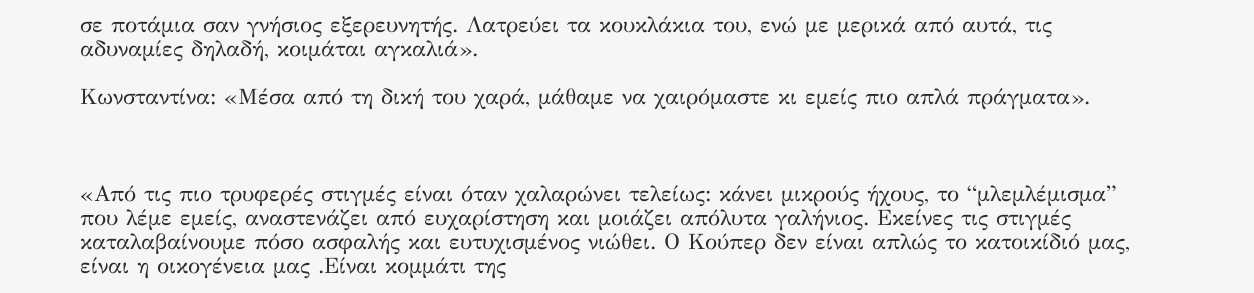σε ποτάμια σαν γνήσιος εξερευνητής. Λατρεύει τα κουκλάκια του, ενώ με μερικά από αυτά, τις αδυναμίες δηλαδή, κοιμάται αγκαλιά».

Κωνσταντίνα: «Μέσα από τη δική του χαρά, μάθαμε να χαιρόμαστε κι εμείς πιο απλά πράγματα».



«Από τις πιο τρυφερές στιγμές είναι όταν χαλαρώνει τελείως: κάνει μικρούς ήχους, το “μλεμλέμισμα” που λέμε εμείς, αναστενάζει από ευχαρίστηση και μοιάζει απόλυτα γαλήνιος. Εκείνες τις στιγμές καταλαβαίνουμε πόσο ασφαλής και ευτυχισμένος νιώθει. Ο Κούπερ δεν είναι απλώς το κατοικίδιό μας, είναι η οικογένεια μας .Είναι κομμάτι της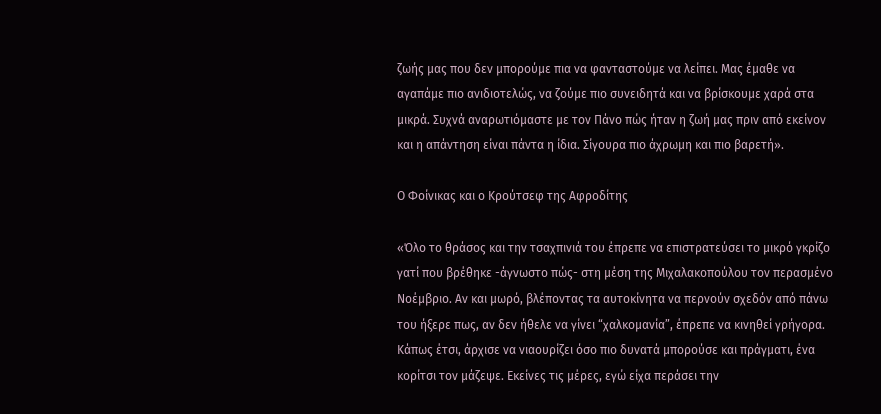ζωής μας που δεν μπορούμε πια να φανταστούμε να λείπει. Μας έμαθε να αγαπάμε πιο ανιδιοτελώς, να ζούμε πιο συνειδητά και να βρίσκουμε χαρά στα μικρά. Συχνά αναρωτιόμαστε με τον Πάνο πώς ήταν η ζωή μας πριν από εκείνον και η απάντηση είναι πάντα η ίδια. Σίγουρα πιο άχρωμη και πιο βαρετή».

Ο Φοίνικας και ο Κρούτσεφ της Αφροδίτης

«Όλο το θράσος και την τσαχπινιά του έπρεπε να επιστρατεύσει το μικρό γκρίζο γατί που βρέθηκε -άγνωστο πώς- στη μέση της Μιχαλακοπούλου τον περασμένο Νοέμβριο. Αν και μωρό, βλέποντας τα αυτοκίνητα να περνούν σχεδόν από πάνω του ήξερε πως, αν δεν ήθελε να γίνει “χαλκομανία”, έπρεπε να κινηθεί γρήγορα. Κάπως έτσι, άρχισε να νιαουρίζει όσο πιο δυνατά μπορούσε και πράγματι, ένα κορίτσι τον μάζεψε. Εκείνες τις μέρες, εγώ είχα περάσει την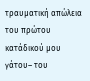τραυματική απώλεια του πρώτου κατάδικού μου γάτου– του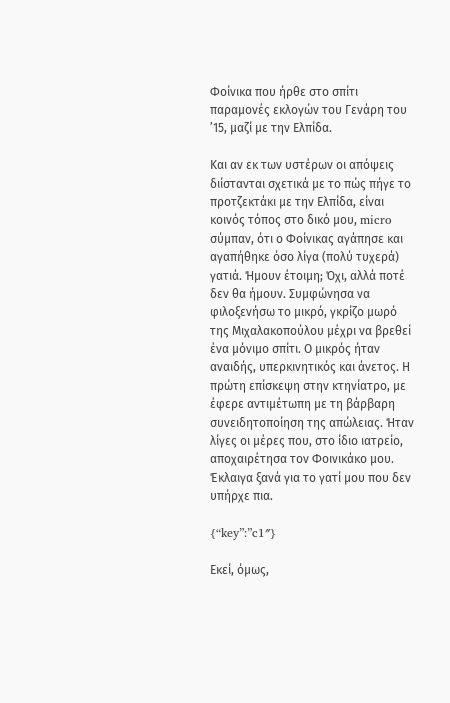Φοίνικα που ήρθε στο σπίτι παραμονές εκλογών του Γενάρη του ’15, μαζί με την Ελπίδα.

Και αν εκ των υστέρων οι απόψεις διίστανται σχετικά με το πώς πήγε το προτζεκτάκι με την Ελπίδα, είναι κοινός τόπος στο δικό μου, micro σύμπαν, ότι ο Φοίνικας αγάπησε και αγαπήθηκε όσο λίγα (πολύ τυχερά) γατιά. Ήμουν έτοιμη; Όχι, αλλά ποτέ δεν θα ήμουν. Συμφώνησα να φιλοξενήσω το μικρό, γκρίζο μωρό της Μιχαλακοπούλου μέχρι να βρεθεί ένα μόνιμο σπίτι. Ο μικρός ήταν αναιδής, υπερκινητικός και άνετος. Η πρώτη επίσκεψη στην κτηνίατρο, με έφερε αντιμέτωπη με τη βάρβαρη συνειδητοποίηση της απώλειας. Ήταν λίγες οι μέρες που, στο ίδιο ιατρείο, αποχαιρέτησα τον Φοινικάκο μου. Έκλαιγα ξανά για το γατί μου που δεν υπήρχε πια.

{“key”:”c1″}

Εκεί, όμως,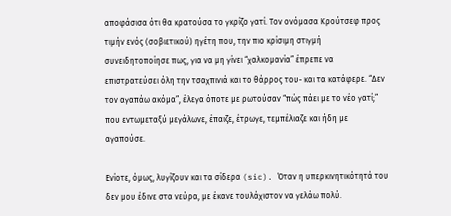αποφάσισα ότι θα κρατούσα το γκρίζο γατί. Τον ονόμασα Κρούτσεφ προς τιμήν ενός (σοβιετικού) ηγέτη που, την πιο κρίσιμη στιγμή συνειδητοποίησε πως, για να μη γίνει “χαλκομανία” έπρεπε να επιστρατεύσει όλη την τσαχπινιά και το θάρρος του- και τα κατάφερε. “Δεν τον αγαπάω ακόμα”, έλεγα όποτε με ρωτούσαν “πώς πάει με το νέο γατί;” που εντωμεταξύ μεγάλωνε, έπαιζε, έτρωγε, τεμπέλιαζε και ήδη με αγαπούσε.

Ενίοτε, όμως, λυγίζουν και τα σίδερα (sic). Όταν η υπερκινητικότητά του δεν μου έδινε στα νεύρα, με έκανε τουλάχιστον να γελάω πολύ.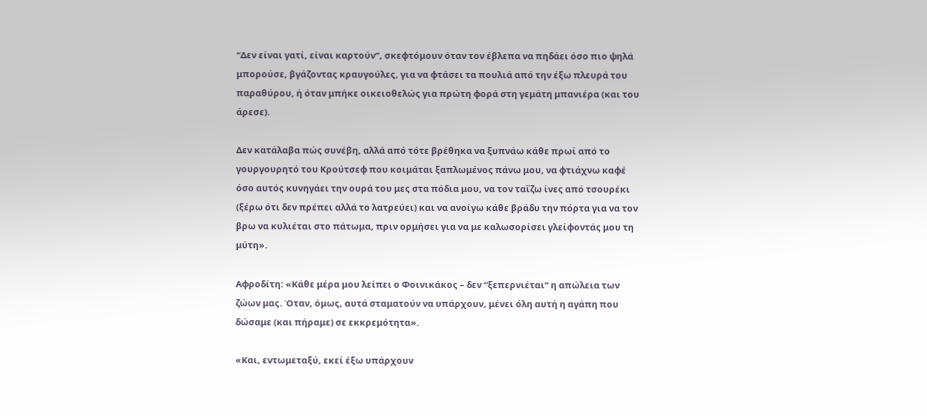“Δεν είναι γατί, είναι καρτούν”, σκεφτόμουν όταν τον έβλεπα να πηδάει όσο πιο ψηλά μπορούσε, βγάζοντας κραυγούλες, για να φτάσει τα πουλιά από την έξω πλευρά του παραθύρου, ή όταν μπήκε οικειοθελώς για πρώτη φορά στη γεμάτη μπανιέρα (και του άρεσε).

Δεν κατάλαβα πώς συνέβη, αλλά από τότε βρέθηκα να ξυπνάω κάθε πρωί από το γουργουρητό του Κρούτσεφ που κοιμάται ξαπλωμένος πάνω μου, να φτιάχνω καφέ όσο αυτός κυνηγάει την ουρά του μες στα πόδια μου, να τον ταΐζω ίνες από τσουρέκι (ξέρω ότι δεν πρέπει αλλά το λατρεύει) και να ανοίγω κάθε βράδυ την πόρτα για να τον βρω να κυλιέται στο πάτωμα, πριν ορμήσει για να με καλωσορίσει γλείφοντάς μου τη μύτη».

Αφροδίτη: «Κάθε μέρα μου λείπει ο Φοινικάκος – δεν “ξεπερνιέται” η απώλεια των ζώων μας. Όταν, όμως, αυτά σταματούν να υπάρχουν, μένει όλη αυτή η αγάπη που δώσαμε (και πήραμε) σε εκκρεμότητα».

«Και, εντωμεταξύ, εκεί έξω υπάρχουν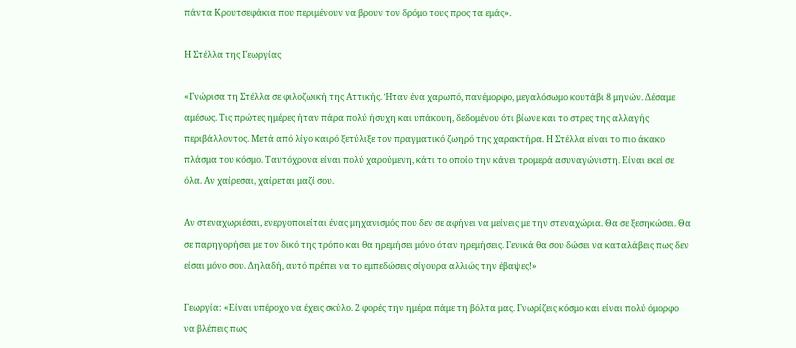πάντα Κρουτσεφάκια που περιμένουν να βρουν τον δρόμο τους προς τα εμάς».

Η Στέλλα της Γεωργίας

«Γνώρισα τη Στέλλα σε φιλοζωική της Αττικής. Ήταν ένα χαρωπό, πανέμορφο, μεγαλόσωμο κουτάβι 8 μηνών. Δέσαμε αμέσως. Τις πρώτες ημέρες ήταν πάρα πολύ ήσυχη και υπάκουη, δεδομένου ότι βίωνε και το στρες της αλλαγής περιβάλλοντος. Μετά από λίγο καιρό ξετύλιξε τον πραγματικό ζωηρό της χαρακτήρα. Η Στέλλα είναι το πιο άκακο πλάσμα του κόσμο. Ταυτόχρονα είναι πολύ χαρούμενη, κάτι το οποίο την κάνει τρομερά ασυναγώνιστη. Είναι εκεί σε όλα. Αν χαίρεσαι, χαίρεται μαζί σου.

Αν στεναχωριέσαι, ενεργοποιείται ένας μηχανισμός που δεν σε αφήνει να μείνεις με την στεναχώρια. Θα σε ξεσηκώσει. Θα σε παρηγορήσει με τον δικό της τρόπο και θα ηρεμήσει μόνο όταν ηρεμήσεις. Γενικά θα σου δώσει να καταλάβεις πως δεν είσαι μόνο σου. Δηλαδή, αυτό πρέπει να το εμπεδώσεις σίγουρα αλλιώς την έβαψες!»

Γεωργία: «Είναι υπέροχο να έχεις σκύλο. 2 φορές την ημέρα πάμε τη βόλτα μας. Γνωρίζεις κόσμο και είναι πολύ όμορφο να βλέπεις πως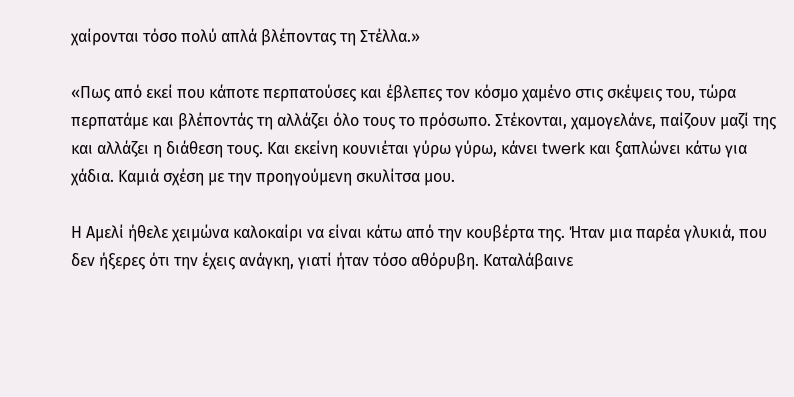χαίρονται τόσο πολύ απλά βλέποντας τη Στέλλα.»

«Πως από εκεί που κάποτε περπατούσες και έβλεπες τον κόσμο χαμένο στις σκέψεις του, τώρα περπατάμε και βλέποντάς τη αλλάζει όλο τους το πρόσωπο. Στέκονται, χαμογελάνε, παίζουν μαζί της και αλλάζει η διάθεση τους. Και εκείνη κουνιέται γύρω γύρω, κάνει twerk και ξαπλώνει κάτω για χάδια. Καμιά σχέση με την προηγούμενη σκυλίτσα μου.

Η Αμελί ήθελε χειμώνα καλοκαίρι να είναι κάτω από την κουβέρτα της. Ήταν μια παρέα γλυκιά, που δεν ήξερες ότι την έχεις ανάγκη, γιατί ήταν τόσο αθόρυβη. Καταλάβαινε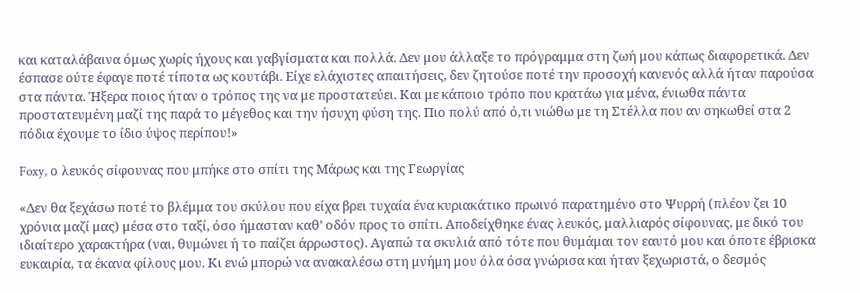και καταλάβαινα όμως χωρίς ήχους και γαβγίσματα και πολλά. Δεν μου άλλαξε το πρόγραμμα στη ζωή μου κάπως διαφορετικά. Δεν έσπασε ούτε έφαγε ποτέ τίποτα ως κουτάβι. Είχε ελάχιστες απαιτήσεις, δεν ζητούσε ποτέ την προσοχή κανενός αλλά ήταν παρούσα στα πάντα. Ήξερα ποιος ήταν ο τρόπος της να με προστατεύει. Και με κάποιο τρόπο που κρατάω για μένα, ένιωθα πάντα προστατευμένη μαζί της παρά το μέγεθος και την ήσυχη φύση της. Πιο πολύ από ό,τι νιώθω με τη Στέλλα που αν σηκωθεί στα 2 πόδια έχουμε το ίδιο ύψος περίπου!»

Foxy, ο λευκός σίφουνας που μπήκε στο σπίτι της Μάρως και της Γεωργίας

«Δεν θα ξεχάσω ποτέ το βλέμμα του σκύλου που είχα βρει τυχαία ένα κυριακάτικο πρωινό παρατημένο στο Ψυρρή (πλέον ζει 10 χρόνια μαζί μας) μέσα στο ταξί, όσο ήμασταν καθ’ οδόν προς το σπίτι. Αποδείχθηκε ένας λευκός, μαλλιαρός σίφουνας, με δικό του ιδιαίτερο χαρακτήρα (ναι, θυμώνει ή το παίζει άρρωστος). Αγαπώ τα σκυλιά από τότε που θυμάμαι τον εαυτό μου και όποτε έβρισκα ευκαιρία, τα έκανα φίλους μου. Κι ενώ μπορώ να ανακαλέσω στη μνήμη μου όλα όσα γνώρισα και ήταν ξεχωριστά, ο δεσμός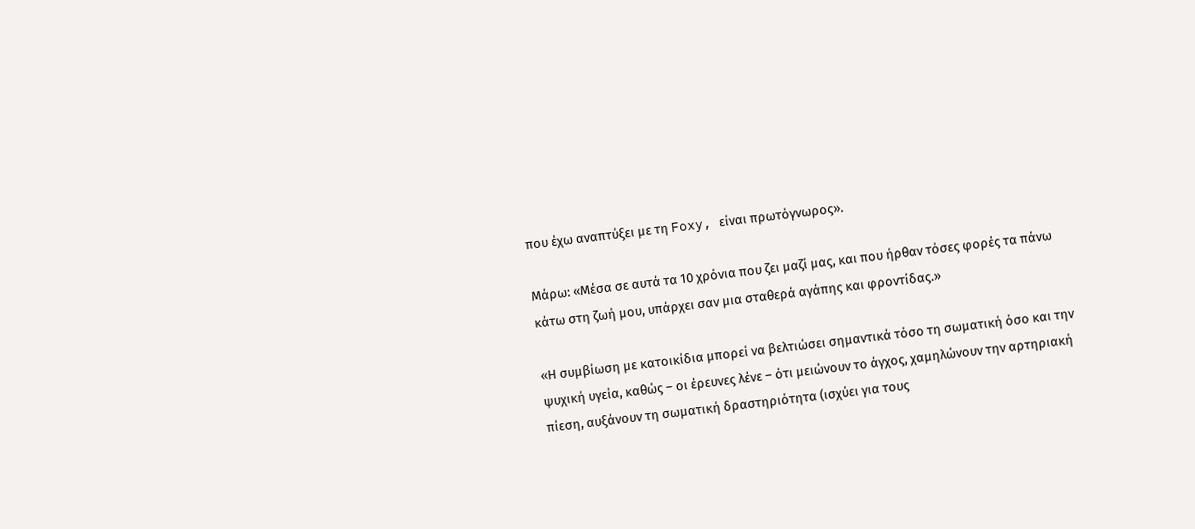που έχω αναπτύξει με τη Foxy, είναι πρωτόγνωρος».

Μάρω: «Μέσα σε αυτά τα 10 χρόνια που ζει μαζί μας, και που ήρθαν τόσες φορές τα πάνω κάτω στη ζωή μου, υπάρχει σαν μια σταθερά αγάπης και φροντίδας.»

«Η συμβίωση με κατοικίδια μπορεί να βελτιώσει σημαντικά τόσο τη σωματική όσο και την ψυχική υγεία, καθώς – οι έρευνες λένε – ότι μειώνουν το άγχος, χαμηλώνουν την αρτηριακή πίεση, αυξάνουν τη σωματική δραστηριότητα (ισχύει για τους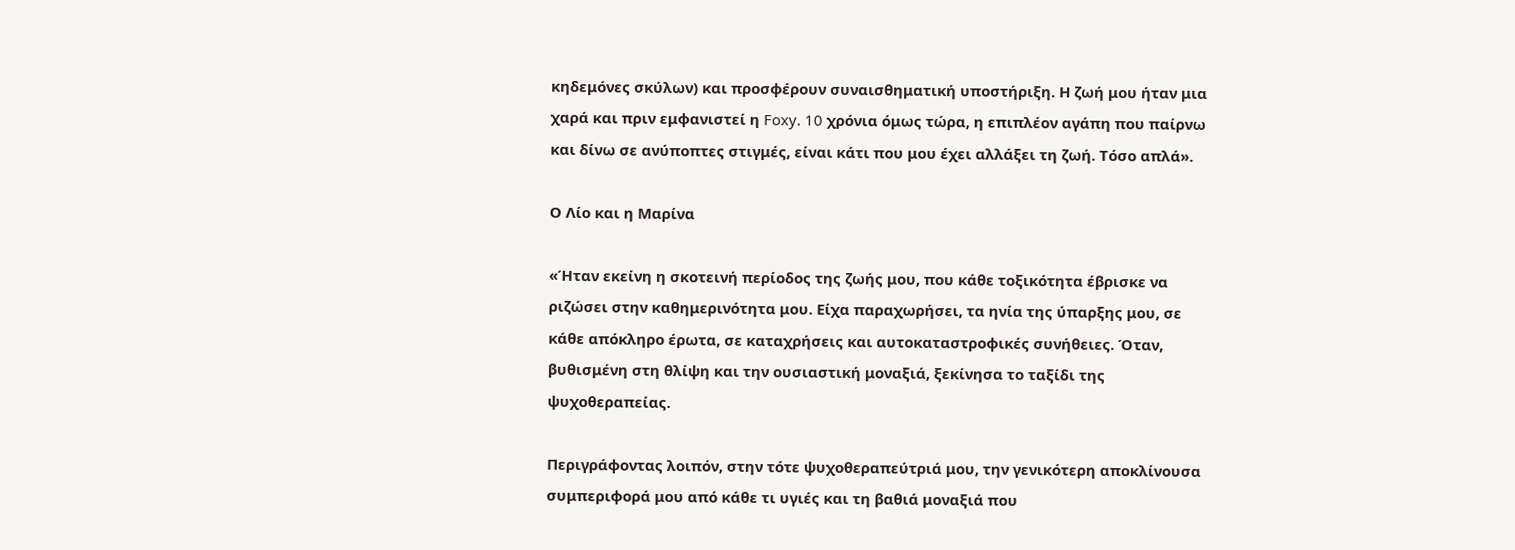κηδεμόνες σκύλων) και προσφέρουν συναισθηματική υποστήριξη. Η ζωή μου ήταν μια χαρά και πριν εμφανιστεί η Foxy. 10 χρόνια όμως τώρα, η επιπλέον αγάπη που παίρνω και δίνω σε ανύποπτες στιγμές, είναι κάτι που μου έχει αλλάξει τη ζωή. Τόσο απλά».

Ο Λίο και η Μαρίνα

«Ήταν εκείνη η σκοτεινή περίοδος της ζωής μου, που κάθε τοξικότητα έβρισκε να ριζώσει στην καθημερινότητα μου. Είχα παραχωρήσει, τα ηνία της ύπαρξης μου, σε κάθε απόκληρο έρωτα, σε καταχρήσεις και αυτοκαταστροφικές συνήθειες. Όταν, βυθισμένη στη θλίψη και την ουσιαστική μοναξιά, ξεκίνησα το ταξίδι της ψυχοθεραπείας.

Περιγράφοντας λοιπόν, στην τότε ψυχοθεραπεύτριά μου, την γενικότερη αποκλίνουσα συμπεριφορά μου από κάθε τι υγιές και τη βαθιά μοναξιά που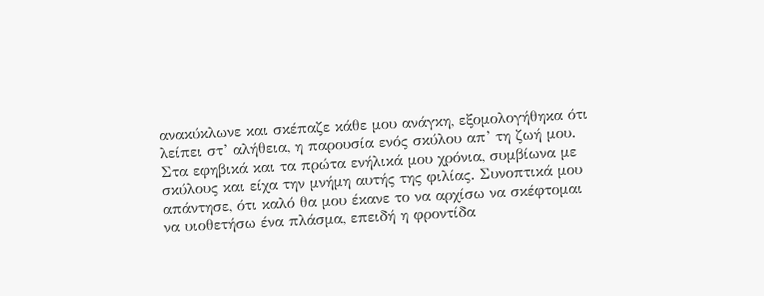ανακύκλωνε και σκέπαζε κάθε μου ανάγκη, εξομολογήθηκα ότι λείπει στ’ αλήθεια, η παρουσία ενός σκύλου απ’ τη ζωή μου. Στα εφηβικά και τα πρώτα ενήλικά μου χρόνια, συμβίωνα με σκύλους και είχα την μνήμη αυτής της φιλίας. Συνοπτικά μου απάντησε, ότι καλό θα μου έκανε το να αρχίσω να σκέφτομαι να υιοθετήσω ένα πλάσμα, επειδή η φροντίδα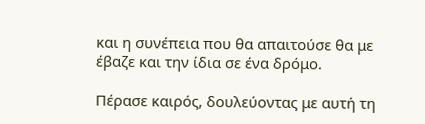και η συνέπεια που θα απαιτούσε θα με έβαζε και την ίδια σε ένα δρόμο.

Πέρασε καιρός, δουλεύοντας με αυτή τη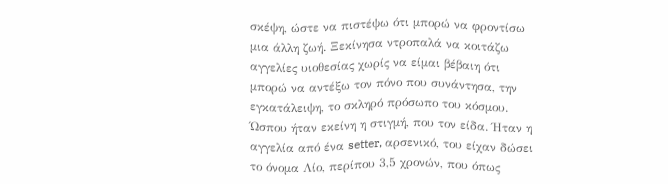σκέψη, ώστε να πιστέψω ότι μπορώ να φροντίσω μια άλλη ζωή. Ξεκίνησα ντροπαλά να κοιτάζω αγγελίες υιοθεσίας χωρίς να είμαι βέβαιη ότι μπορώ να αντέξω τον πόνο που συνάντησα, την εγκατάλειψη, το σκληρό πρόσωπο του κόσμου. Ώσπου ήταν εκείνη η στιγμή, που τον είδα. Ήταν η αγγελία από ένα setter, αρσενικό, του είχαν δώσει το όνομα Λίο, περίπου 3,5 χρονών, που όπως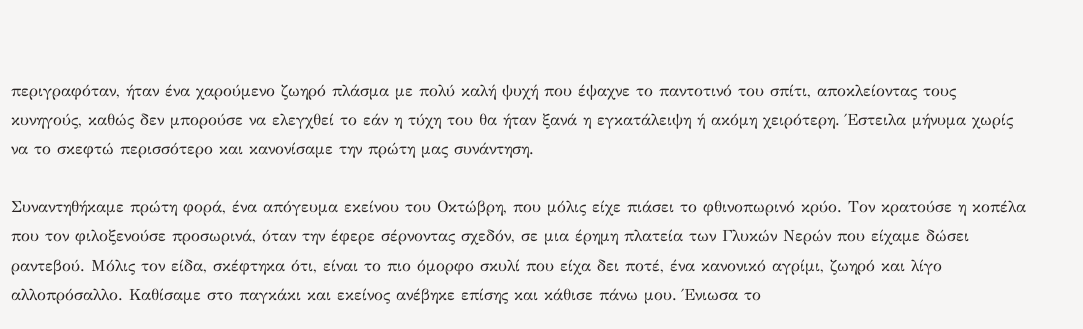περιγραφόταν, ήταν ένα χαρούμενο ζωηρό πλάσμα με πολύ καλή ψυχή που έψαχνε το παντοτινό του σπίτι, αποκλείοντας τους κυνηγούς, καθώς δεν μπορούσε να ελεγχθεί το εάν η τύχη του θα ήταν ξανά η εγκατάλειψη ή ακόμη χειρότερη. Έστειλα μήνυμα χωρίς να το σκεφτώ περισσότερο και κανονίσαμε την πρώτη μας συνάντηση.

Συναντηθήκαμε πρώτη φορά, ένα απόγευμα εκείνου του Οκτώβρη, που μόλις είχε πιάσει το φθινοπωρινό κρύο. Τον κρατούσε η κοπέλα που τον φιλοξενούσε προσωρινά, όταν την έφερε σέρνοντας σχεδόν, σε μια έρημη πλατεία των Γλυκών Νερών που είχαμε δώσει ραντεβού. Μόλις τον είδα, σκέφτηκα ότι, είναι το πιο όμορφο σκυλί που είχα δει ποτέ, ένα κανονικό αγρίμι, ζωηρό και λίγο αλλοπρόσαλλο. Καθίσαμε στο παγκάκι και εκείνος ανέβηκε επίσης και κάθισε πάνω μου. Ένιωσα το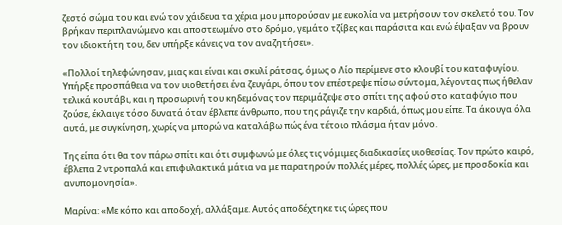ζεστό σώμα του και ενώ τον χάιδευα τα χέρια μου μπορούσαν με ευκολία να μετρήσουν τον σκελετό του. Τον βρήκαν περιπλανώμενο και αποστεωμένο στο δρόμο, γεμάτο τζίβες και παράσιτα και ενώ έψαξαν να βρουν τον ιδιοκτήτη του, δεν υπήρξε κάνεις να τον αναζητήσει».

«Πολλοί τηλεφώνησαν, μιας και είναι και σκυλί ράτσας, όμως ο Λίο περίμενε στο κλουβί του καταφυγίου. Υπήρξε προσπάθεια να τον υιοθετήσει ένα ζευγάρι, όπου τον επέστρεψε πίσω σύντομα, λέγοντας πως ήθελαν τελικά κουτάβι, και η προσωρινή του κηδεμόνας τον περιμάζεψε στο σπίτι της αφού στο καταφύγιο που ζούσε, έκλαιγε τόσο δυνατά όταν έβλεπε άνθρωπο, που της ράγιζε την καρδιά, όπως μου είπε. Τα άκουγα όλα αυτά, με συγκίνηση, χωρίς να μπορώ να καταλάβω πώς ένα τέτοιο πλάσμα ήταν μόνο.

Της είπα ότι θα τον πάρω σπίτι και ότι συμφωνώ με όλες τις νόμιμες διαδικασίες υιοθεσίας. Τον πρώτο καιρό, έβλεπα 2 ντροπαλά και επιφυλακτικά μάτια να με παρατηρούν πολλές μέρες, πολλές ώρες, με προσδοκία και ανυπομονησία».

Μαρίνα: «Με κόπο και αποδοχή, αλλάξαμε. Αυτός αποδέχτηκε τις ώρες που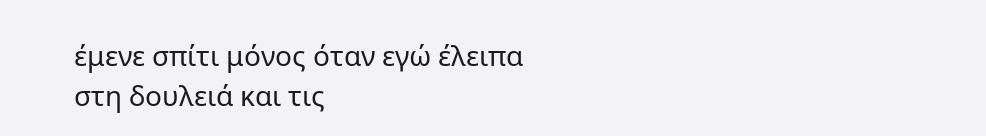έμενε σπίτι μόνος όταν εγώ έλειπα στη δουλειά και τις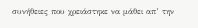συνήθειες που χρειάστηκε να μάθει απ’ την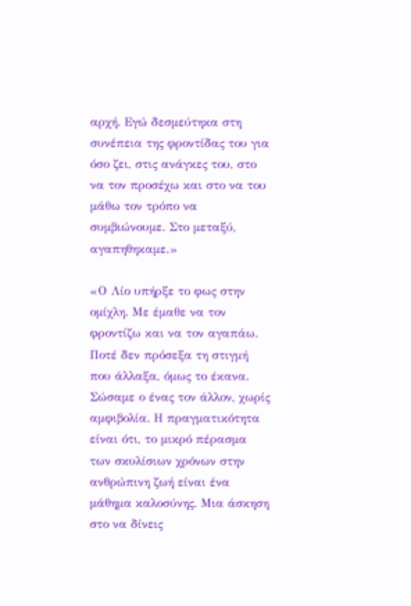αρχή. Εγώ δεσμεύτηκα στη συνέπεια της φροντίδας του για όσο ζει, στις ανάγκες του, στο να τον προσέχω και στο να του μάθω τον τρόπο να συμβιώνουμε. Στο μεταξύ, αγαπηθηκαμε.»

«Ο Λίο υπήρξε το φως στην ομίχλη. Με έμαθε να τον φροντίζω και να τον αγαπάω. Ποτέ δεν πρόσεξα τη στιγμή που άλλαξα, όμως το έκανα. Σώσαμε ο ένας τον άλλον, χωρίς αμφιβολία. Η πραγματικότητα είναι ότι, το μικρό πέρασμα των σκυλίσιων χρόνων στην ανθρώπινη ζωή είναι ένα μάθημα καλοσύνης. Μια άσκηση στο να δίνεις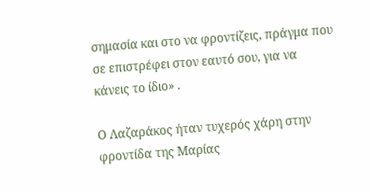σημασία και στο να φροντίζεις, πράγμα που σε επιστρέφει στον εαυτό σου, για να κάνεις το ίδιο» .

Ο Λαζαράκος ήταν τυχερός χάρη στην φροντίδα της Μαρίας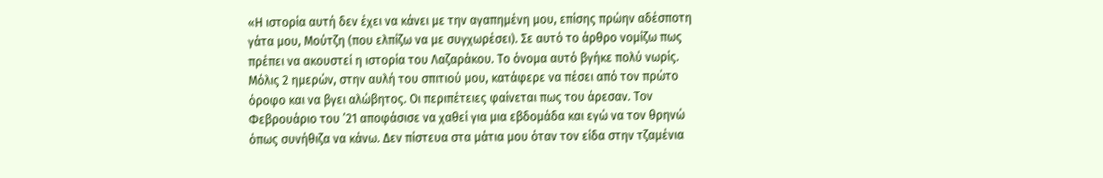«Η ιστορία αυτή δεν έχει να κάνει με την αγαπημένη μου, επίσης πρώην αδέσποτη γάτα μου, Μούτζη (που ελπίζω να με συγχωρέσει). Σε αυτό το άρθρο νομίζω πως πρέπει να ακουστεί η ιστορία του Λαζαράκου. Το όνομα αυτό βγήκε πολύ νωρίς. Μόλις 2 ημερών, στην αυλή του σπιτιού μου, κατάφερε να πέσει από τον πρώτο όροφο και να βγει αλώβητος. Οι περιπέτειες φαίνεται πως του άρεσαν. Τον Φεβρουάριο του ’21 αποφάσισε να χαθεί για μια εβδομάδα και εγώ να τον θρηνώ όπως συνήθιζα να κάνω. Δεν πίστευα στα μάτια μου όταν τον είδα στην τζαμένια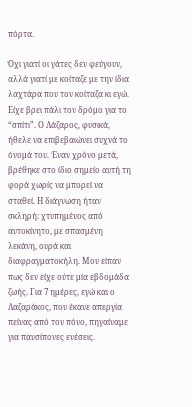πόρτα.

Όχι γιατί οι γάτες δεν φεύγουν, αλλά γιατί με κοίταζε με την ίδια λαχτάρα που τον κοίταζα κι εγώ. Είχε βρει πάλι τον δρόμο για το “σπίτι”. Ο Λάζαρος, φυσικά, ήθελε να επιβεβαιώνει συχνά το όνομά του. Έναν χρόνο μετά, βρέθηκε στο ίδιο σημείο αυτή τη φορά χωρίς να μπορεί να σταθεί. Η διάγνωση ήταν σκληρή: χτυπημένος από αυτοκίνητο, με σπασμένη λεκάνη, ουρά και διαφραγματοκήλη. Μου είπαν πως δεν είχε ούτε μία εβδομάδα ζωής. Για 7 ημέρες, εγώ και ο Λαζαράκος, που έκανε απεργία πείνας από τον πόνο, πηγαίναμε για παυσίπονες ενέσεις.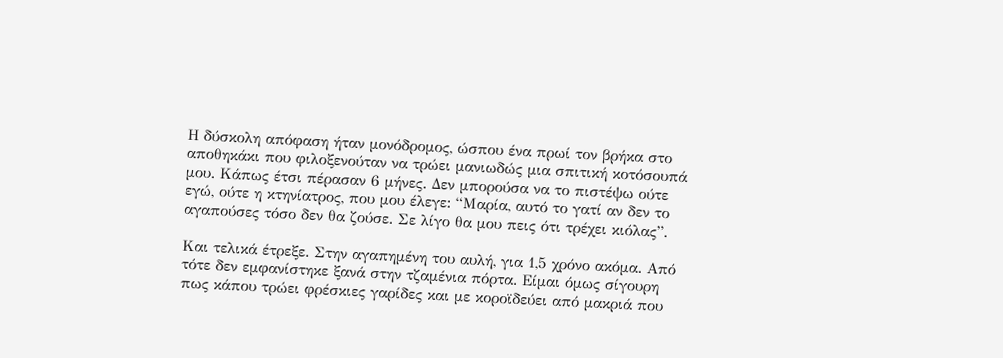Η δύσκολη απόφαση ήταν μονόδρομος, ώσπου ένα πρωί τον βρήκα στο αποθηκάκι που φιλοξενούταν να τρώει μανιωδώς μια σπιτική κοτόσουπά μου. Κάπως έτσι πέρασαν 6 μήνες. Δεν μπορούσα να το πιστέψω ούτε εγώ, ούτε η κτηνίατρος, που μου έλεγε: “Μαρία, αυτό το γατί αν δεν το αγαπούσες τόσο δεν θα ζούσε. Σε λίγο θα μου πεις ότι τρέχει κιόλας”.

Και τελικά έτρεξε. Στην αγαπημένη του αυλή, για 1,5 χρόνο ακόμα. Από τότε δεν εμφανίστηκε ξανά στην τζαμένια πόρτα. Είμαι όμως σίγουρη πως κάπου τρώει φρέσκιες γαρίδες και με κοροϊδεύει από μακριά που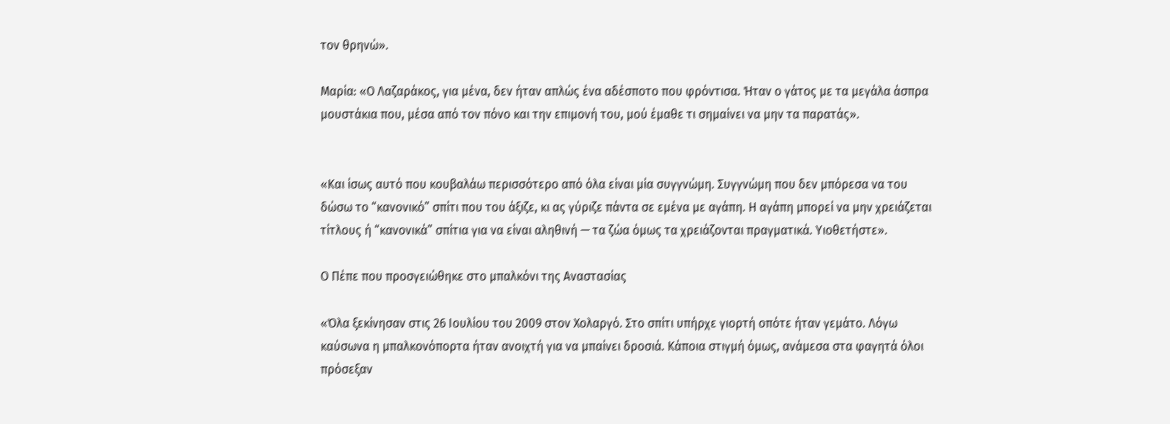τον θρηνώ».

Μαρία: «Ο Λαζαράκος, για μένα, δεν ήταν απλώς ένα αδέσποτο που φρόντισα. Ήταν ο γάτος με τα μεγάλα άσπρα μουστάκια που, μέσα από τον πόνο και την επιμονή του, μού έμαθε τι σημαίνει να μην τα παρατάς».


«Και ίσως αυτό που κουβαλάω περισσότερο από όλα είναι μία συγγνώμη. Συγγνώμη που δεν μπόρεσα να του δώσω το “κανονικό” σπίτι που του άξιζε, κι ας γύριζε πάντα σε εμένα με αγάπη. Η αγάπη μπορεί να μην χρειάζεται τίτλους ή “κανονικά” σπίτια για να είναι αληθινή — τα ζώα όμως τα χρειάζονται πραγματικά. Υιοθετήστε».

Ο Πέπε που προσγειώθηκε στο μπαλκόνι της Αναστασίας

«Όλα ξεκίνησαν στις 26 Ιουλίου του 2009 στον Χολαργό. Στο σπίτι υπήρχε γιορτή οπότε ήταν γεμάτο. Λόγω καύσωνα η μπαλκονόπορτα ήταν ανοιχτή για να μπαίνει δροσιά. Κάποια στιγμή όμως, ανάμεσα στα φαγητά όλοι πρόσεξαν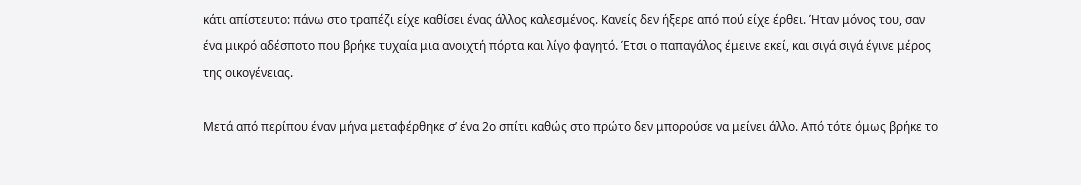κάτι απίστευτο: πάνω στο τραπέζι είχε καθίσει ένας άλλος καλεσμένος. Κανείς δεν ήξερε από πού είχε έρθει. Ήταν μόνος του, σαν ένα μικρό αδέσποτο που βρήκε τυχαία μια ανοιχτή πόρτα και λίγο φαγητό. Έτσι ο παπαγάλος έμεινε εκεί, και σιγά σιγά έγινε μέρος της οικογένειας.

Μετά από περίπου έναν μήνα μεταφέρθηκε σ’ ένα 2ο σπίτι καθώς στο πρώτο δεν μπορούσε να μείνει άλλο. Από τότε όμως βρήκε το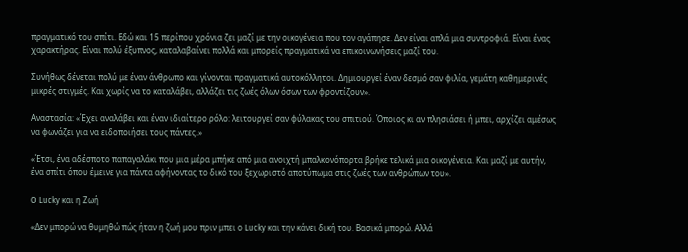πραγματικό του σπίτι. Εδώ και 15 περίπου χρόνια ζει μαζί με την οικογένεια που τον αγάπησε. Δεν είναι απλά μια συντροφιά. Είναι ένας χαρακτήρας. Είναι πολύ έξυπνος, καταλαβαίνει πολλά και μπορείς πραγματικά να επικοινωνήσεις μαζί του.

Συνήθως δένεται πολύ με έναν άνθρωπο και γίνονται πραγματικά αυτοκόλλητοι. Δημιουργεί έναν δεσμό σαν φιλία, γεμάτη καθημερινές μικρές στιγμές. Και χωρίς να το καταλάβει, αλλάζει τις ζωές όλων όσων των φροντίζουν».

Αναστασία: «Έχει αναλάβει και έναν ιδιαίτερο ρόλο: λειτουργεί σαν φύλακας του σπιτιού. Όποιος κι αν πλησιάσει ή μπει, αρχίζει αμέσως να φωνάζει για να ειδοποιήσει τους πάντες.»

«Έτσι, ένα αδέσποτο παπαγαλάκι που μια μέρα μπήκε από μια ανοιχτή μπαλκονόπορτα βρήκε τελικά μια οικογένεια. Και μαζί με αυτήν, ένα σπίτι όπου έμεινε για πάντα αφήνοντας το δικό του ξεχωριστό αποτύπωμα στις ζωές των ανθρώπων του».

O Lucky και η Ζωή

«Δεν μπορώ να θυμηθώ πώς ήταν η ζωή μου πριν μπει ο Lucky και την κάνει δική του. Βασικά μπορώ. Αλλά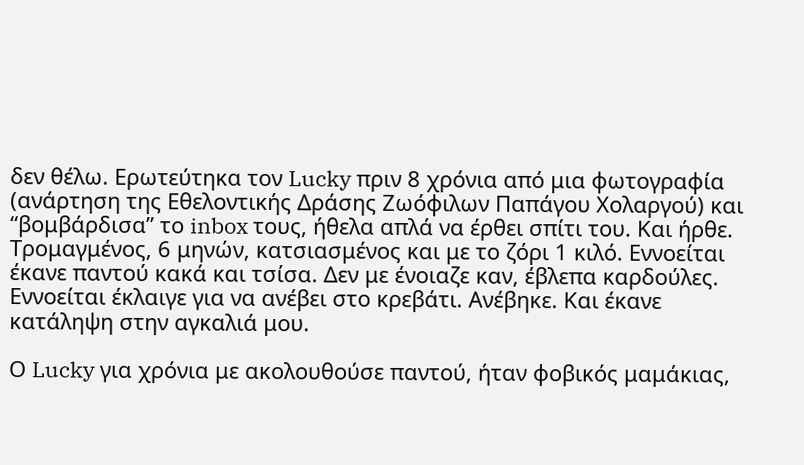δεν θέλω. Ερωτεύτηκα τον Lucky πριν 8 χρόνια από μια φωτογραφία (ανάρτηση της Εθελοντικής Δράσης Ζωόφιλων Παπάγου Χολαργού) και “βομβάρδισα” το inbox τους, ήθελα απλά να έρθει σπίτι του. Και ήρθε. Τρομαγμένος, 6 μηνών, κατσιασμένος και με το ζόρι 1 κιλό. Εννοείται έκανε παντού κακά και τσίσα. Δεν με ένοιαζε καν, έβλεπα καρδούλες. Εννοείται έκλαιγε για να ανέβει στο κρεβάτι. Ανέβηκε. Και έκανε κατάληψη στην αγκαλιά μου.

Ο Lucky για χρόνια με ακολουθούσε παντού, ήταν φοβικός μαμάκιας,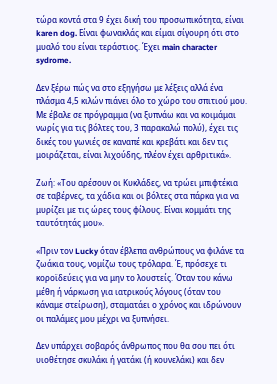τώρα κοντά στα 9 έχει δική του προσωπικότητα, είναι karen dog. Είναι φωνακλάς και είμαι σίγουρη ότι στο μυαλό του είναι τεράστιος. Έχει main character sydrome.

Δεν ξέρω πώς να στο εξηγήσω με λέξεις αλλά ένα πλάσμα 4,5 κιλών πιάνει όλο το χώρο του σπιτιού μου. Με έβαλε σε πρόγραμμα (να ξυπνάω και να κοιμάμαι νωρίς για τις βόλτες του, 3 παρακαλώ πολύ), έχει τις δικές του γωνιές σε καναπέ και κρεβάτι και δεν τις μοιράζεται, είναι λιχούδης, πλέον έχει αρθριτικά».

Ζωή: «Του αρέσουν οι Κυκλάδες, να τρώει μπιφτέκια σε ταβέρνες, τα χάδια και οι βόλτες στα πάρκα για να μυρίζει με τις ώρες τους φίλους. Είναι κομμάτι της ταυτότητάς μου».

«Πριν τον Lucky όταν έβλεπα ανθρώπους να φιλάνε τα ζωάκια τους, νομίζω τους τρόλαρα. Έ, πρόσεχε τι κοροϊδεύεις για να μην το λουστείς. Όταν του κάνω μέθη ή νάρκωση για ιατρικούς λόγους (όταν του κάναμε στείρωση), σταματάει ο χρόνος και ιδρώνουν οι παλάμες μου μέχρι να ξυπνήσει.

Δεν υπάρχει σοβαρός άνθρωπος που θα σου πει ότι υιοθέτησε σκυλάκι ή γατάκι (ή κουνελάκι) και δεν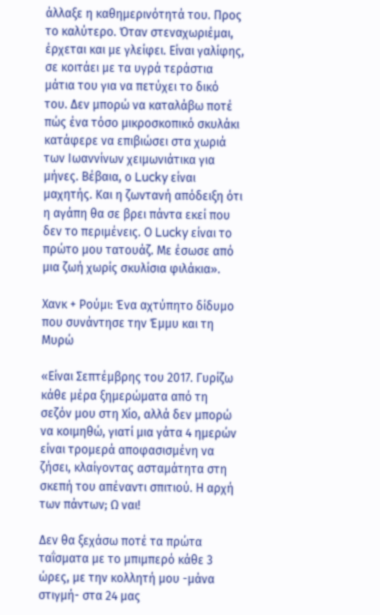άλλαξε η καθημερινότητά του. Προς το καλύτερο. Όταν στεναχωριέμαι, έρχεται και με γλείφει. Είναι γαλίφης, σε κοιτάει με τα υγρά τεράστια μάτια του για να πετύχει το δικό του. Δεν μπορώ να καταλάβω ποτέ πώς ένα τόσο μικροσκοπικό σκυλάκι κατάφερε να επιβιώσει στα χωριά των Ιωαννίνων χειμωνιάτικα για μήνες. Βέβαια, ο Lucky είναι μαχητής. Και η ζωντανή απόδειξη ότι η αγάπη θα σε βρει πάντα εκεί που δεν το περιμένεις. Ο Lucky είναι το πρώτο μου τατουάζ. Με έσωσε από μια ζωή χωρίς σκυλίσια φιλάκια».

Χανκ + Ρούμι: Ένα αχτύπητο δίδυμο που συνάντησε την Έμμυ και τη Μυρώ

«Είναι Σεπτέμβρης του 2017. Γυρίζω κάθε μέρα ξημερώματα από τη σεζόν μου στη Χίο, αλλά δεν μπορώ να κοιμηθώ, γιατί μια γάτα 4 ημερών είναι τρομερά αποφασισμένη να ζήσει, κλαίγοντας ασταμάτητα στη σκεπή του απέναντι σπιτιού. Η αρχή των πάντων; Ω ναι!

Δεν θα ξεχάσω ποτέ τα πρώτα ταΐσματα με το μπιμπερό κάθε 3 ώρες, με την κολλητή μου -μάνα στιγμή- στα 24 μας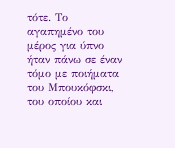τότε. Το αγαπημένο του μέρος για ύπνο ήταν πάνω σε έναν τόμο με ποιήματα του Μπουκόφσκι, του οποίου και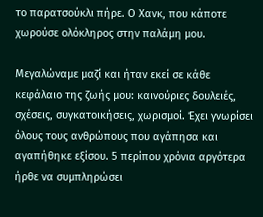το παρατσούκλι πήρε. Ο Χανκ, που κάποτε χωρούσε ολόκληρος στην παλάμη μου.

Μεγαλώναμε μαζί και ήταν εκεί σε κάθε κεφάλαιο της ζωής μου: καινούριες δουλειές, σχέσεις, συγκατοικήσεις, χωρισμοί. Έχει γνωρίσει όλους τους ανθρώπους που αγάπησα και αγαπήθηκε εξίσου. 5 περίπου χρόνια αργότερα ήρθε να συμπληρώσει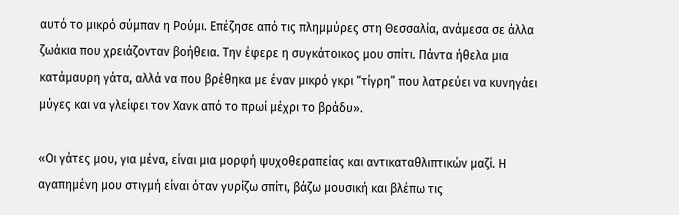αυτό το μικρό σύμπαν η Ρούμι. Επέζησε από τις πλημμύρες στη Θεσσαλία, ανάμεσα σε άλλα ζωάκια που χρειάζονταν βοήθεια. Την έφερε η συγκάτοικος μου σπίτι. Πάντα ήθελα μια κατάμαυρη γάτα, αλλά να που βρέθηκα με έναν μικρό γκρι “τίγρη” που λατρεύει να κυνηγάει μύγες και να γλείφει τον Χανκ από το πρωί μέχρι το βράδυ».

«Οι γάτες μου, για μένα, είναι μια μορφή ψυχοθεραπείας και αντικαταθλιπτικών μαζί. Η αγαπημένη μου στιγμή είναι όταν γυρίζω σπίτι, βάζω μουσική και βλέπω τις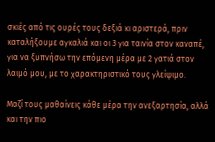σκιές από τις ουρές τους δεξιά κι αριστερά, πριν καταλήξουμε αγκαλιά και οι 3 για ταινία στον καναπέ, για να ξυπνήσω την επόμενη μέρα με 2 γατιά στον λαιμό μου, με το χαρακτηριστικό τους γλείψιμο.

Μαζί τους μαθαίνεις κάθε μέρα την ανεξαρτησία, αλλά και την πιο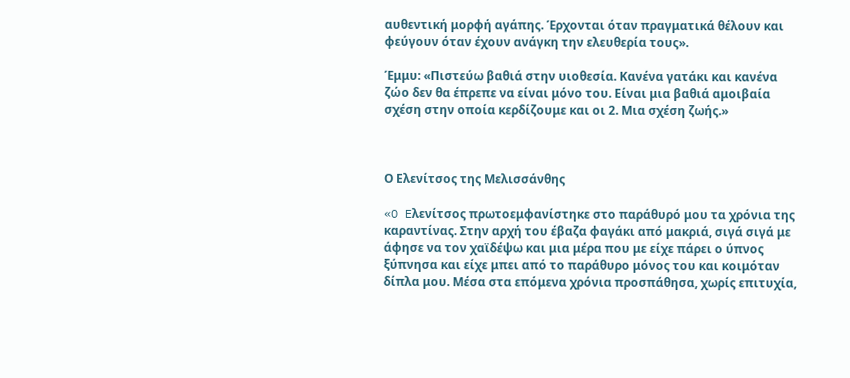αυθεντική μορφή αγάπης. Έρχονται όταν πραγματικά θέλουν και φεύγουν όταν έχουν ανάγκη την ελευθερία τους».

Έμμυ: «Πιστεύω βαθιά στην υιοθεσία. Κανένα γατάκι και κανένα ζώο δεν θα έπρεπε να είναι μόνο του. Είναι μια βαθιά αμοιβαία σχέση στην οποία κερδίζουμε και οι 2. Μια σχέση ζωής.»



Ο Ελενίτσος της Μελισσάνθης

«O Eλενίτσος πρωτοεμφανίστηκε στο παράθυρό μου τα χρόνια της καραντίνας. Στην αρχή του έβαζα φαγάκι από μακριά, σιγά σιγά με άφησε να τον χαϊδέψω και μια μέρα που με είχε πάρει ο ύπνος ξύπνησα και είχε μπει από το παράθυρο μόνος του και κοιμόταν δίπλα μου. Μέσα στα επόμενα χρόνια προσπάθησα, χωρίς επιτυχία,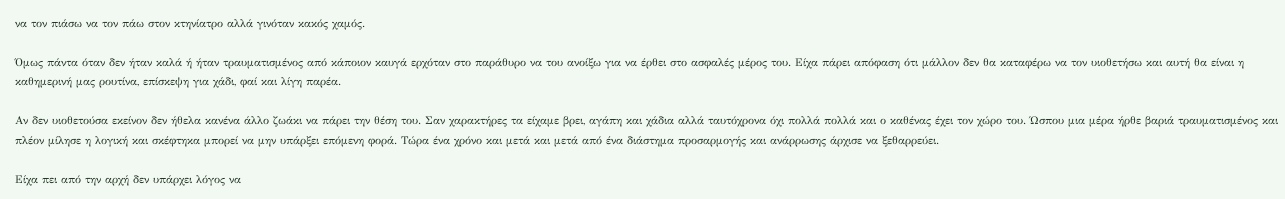να τον πιάσω να τον πάω στον κτηνίατρο αλλά γινόταν κακός χαμός.

Όμως πάντα όταν δεν ήταν καλά ή ήταν τραυματισμένος από κάποιον καυγά ερχόταν στο παράθυρο να του ανοίξω για να έρθει στο ασφαλές μέρος του. Είχα πάρει απόφαση ότι μάλλον δεν θα καταφέρω να τον υιοθετήσω και αυτή θα είναι η καθημερινή μας ρουτίνα, επίσκεψη για χάδι, φαί και λίγη παρέα.

Αν δεν υιοθετούσα εκείνον δεν ήθελα κανένα άλλο ζωάκι να πάρει την θέση του. Σαν χαρακτήρες τα είχαμε βρει, αγάπη και χάδια αλλά ταυτόχρονα όχι πολλά πολλά και ο καθένας έχει τον χώρο του. Ώσπου μια μέρα ήρθε βαριά τραυματισμένος και πλέον μίλησε η λογική και σκέφτηκα μπορεί να μην υπάρξει επόμενη φορά. Τώρα ένα χρόνο και μετά και μετά από ένα διάστημα προσαρμογής και ανάρρωσης άρχισε να ξεθαρρεύει.

Είχα πει από την αρχή δεν υπάρχει λόγος να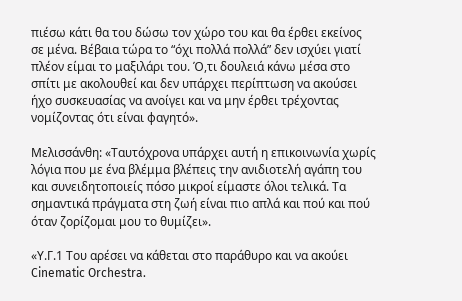πιέσω κάτι θα του δώσω τον χώρο του και θα έρθει εκείνος σε μένα. Βέβαια τώρα το “όχι πολλά πολλά” δεν ισχύει γιατί πλέον είμαι το μαξιλάρι του. Ό,τι δουλειά κάνω μέσα στο σπίτι με ακολουθεί και δεν υπάρχει περίπτωση να ακούσει ήχο συσκευασίας να ανοίγει και να μην έρθει τρέχοντας νομίζοντας ότι είναι φαγητό».

Μελισσάνθη: «Ταυτόχρονα υπάρχει αυτή η επικοινωνία χωρίς λόγια που με ένα βλέμμα βλέπεις την ανιδιοτελή αγάπη του και συνειδητοποιείς πόσο μικροί είμαστε όλοι τελικά. Τα σημαντικά πράγματα στη ζωή είναι πιο απλά και πού και πού όταν ζορίζομαι μου το θυμίζει».

«Υ.Γ.1 Του αρέσει να κάθεται στο παράθυρο και να ακούει Cinematic Orchestra.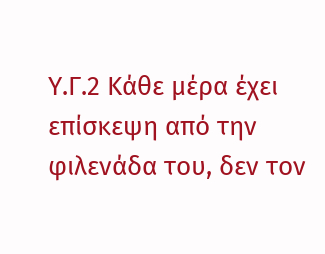Υ.Γ.2 Κάθε μέρα έχει επίσκεψη από την φιλενάδα του, δεν τον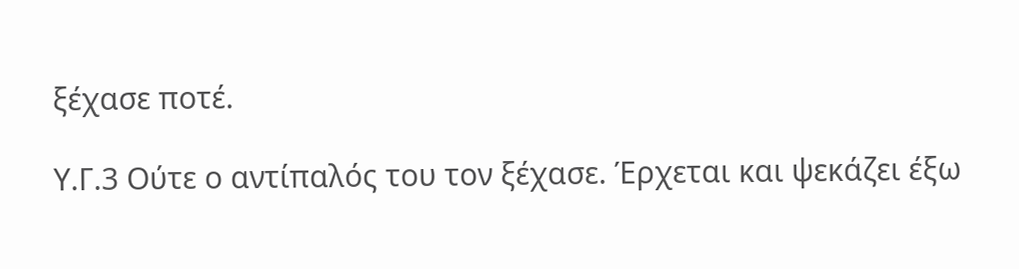ξέχασε ποτέ.

Υ.Γ.3 Ούτε ο αντίπαλός του τον ξέχασε. Έρχεται και ψεκάζει έξω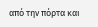από την πόρτα και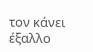τον κάνει έξαλλο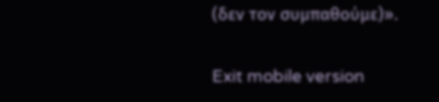(δεν τον συμπαθούμε)».

Exit mobile version